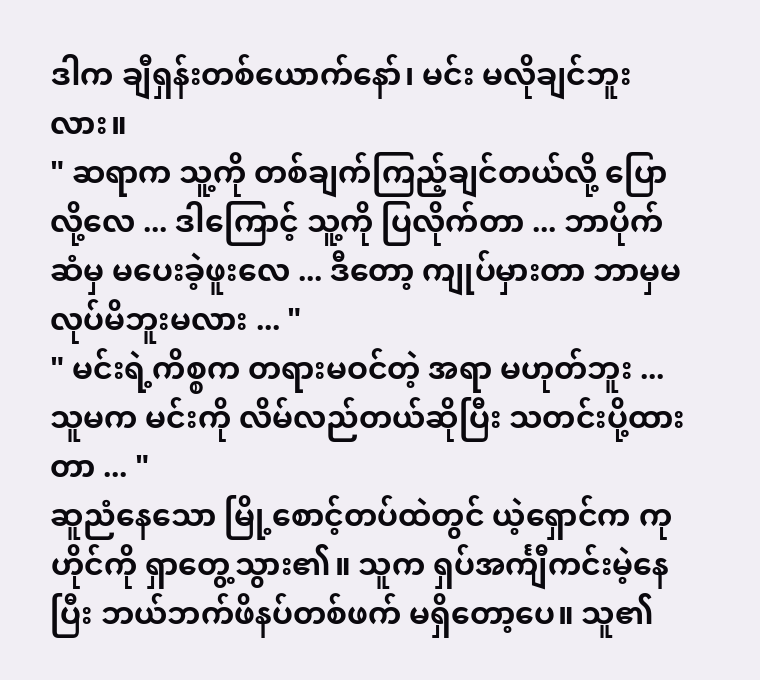ဒါက ချီရှန်းတစ်ယောက်နော်၊ မင်း မလိုချင်ဘူးလား။
" ဆရာက သူ့ကို တစ်ချက်ကြည့်ချင်တယ်လို့ ပြောလို့လေ ... ဒါကြောင့် သူ့ကို ပြလိုက်တာ ... ဘာပိုက်ဆံမှ မပေးခဲ့ဖူးလေ ... ဒီတော့ ကျုပ်မှားတာ ဘာမှမလုပ်မိဘူးမလား ... "
" မင်းရဲ့ကိစ္စက တရားမဝင်တဲ့ အရာ မဟုတ်ဘူး ... သူမက မင်းကို လိမ်လည်တယ်ဆိုပြီး သတင်းပို့ထားတာ ... "
ဆူညံနေသော မြို့စောင့်တပ်ထဲတွင် ယဲ့ရှောင်က ကုဟိုင်ကို ရှာတွေ့သွား၏။ သူက ရှပ်အင်္ကျီကင်းမဲ့နေပြီး ဘယ်ဘက်ဖိနပ်တစ်ဖက် မရှိတော့ပေ။ သူ၏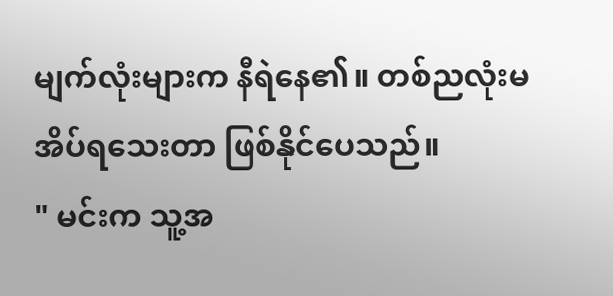မျက်လုံးများက နီရဲနေ၏။ တစ်ညလုံးမအိပ်ရသေးတာ ဖြစ်နိုင်ပေသည်။
" မင်းက သူ့အ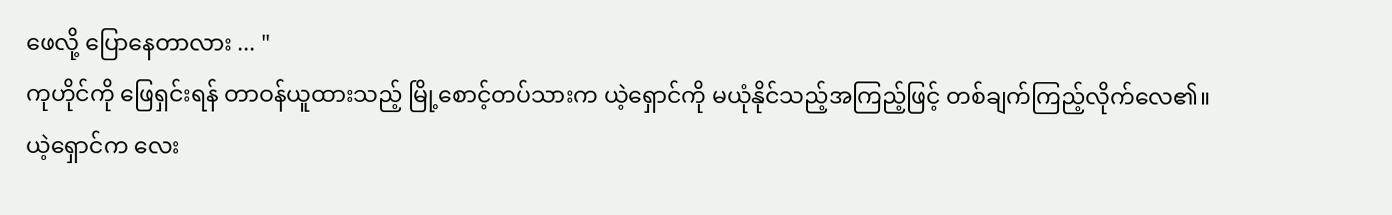ဖေလို့ ပြောနေတာလား ... "
ကုဟိုင်ကို ဖြေရှင်းရန် တာဝန်ယူထားသည့် မြို့စောင့်တပ်သားက ယဲ့ရှောင်ကို မယုံနိုင်သည့်အကြည့်ဖြင့် တစ်ချက်ကြည့်လိုက်လေ၏။
ယဲ့ရှောင်က လေး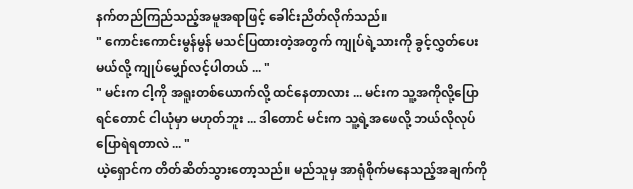နက်တည်ကြည်သည့်အမူအရာဖြင့် ခေါင်းညိတ်လိုက်သည်။
" ကောင်းကောင်းမွန်မွန် မသင်ပြထားတဲ့အတွက် ကျုပ်ရဲ့သားကို ခွင့်လွှတ်ပေးမယ်လို့ ကျုပ်မျှော်လင့်ပါတယ် ... "
" မင်းက ငါ့ကို အရူးတစ်ယောက်လို့ ထင်နေတာလား ... မင်းက သူ့အကိုလို့ပြောရင်တောင် ငါယုံမှာ မဟုတ်ဘူး ... ဒါတောင် မင်းက သူ့ရဲ့အဖေလို့ ဘယ်လိုလုပ် ပြောရဲရတာလဲ ... "
ယဲ့ရှောင်က တိတ်ဆိတ်သွားတော့သည်။ မည်သူမှ အာရုံစိုက်မနေသည့်အချက်ကို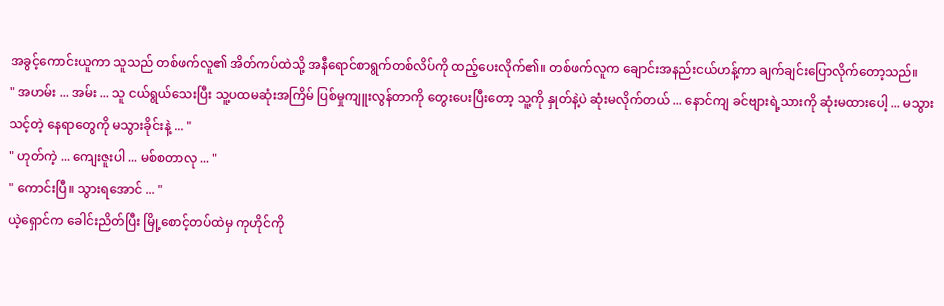အခွင့်ကောင်းယူကာ သူသည် တစ်ဖက်လူ၏ အိတ်ကပ်ထဲသို့ အနီရောင်စာရွက်တစ်လိပ်ကို ထည့်ပေးလိုက်၏။ တစ်ဖက်လူက ချောင်းအနည်းငယ်ဟန့်ကာ ချက်ချင်းပြောလိုက်တော့သည်။
" အဟမ်း ... အမ်း ... သူ ငယ်ရွယ်သေးပြီး သူ့ပထမဆုံးအကြိမ် ပြစ်မှုကျူးလွန်တာကို တွေးပေးပြီးတော့ သူ့ကို နှုတ်နဲ့ပဲ ဆုံးမလိုက်တယ် ... နောင်ကျ ခင်ဗျားရဲ့သားကို ဆုံးမထားပေါ့ ... မသွားသင့်တဲ့ နေရာတွေကို မသွားခိုင်းနဲ့ ... "
" ဟုတ်ကဲ့ ... ကျေးဇူးပါ ... မစ်စတာလု ... "
" ကောင်းပြီ။ သွားရအောင် ... "
ယဲ့ရှောင်က ခေါင်းညိတ်ပြီး မြို့စောင့်တပ်ထဲမှ ကုဟိုင်ကို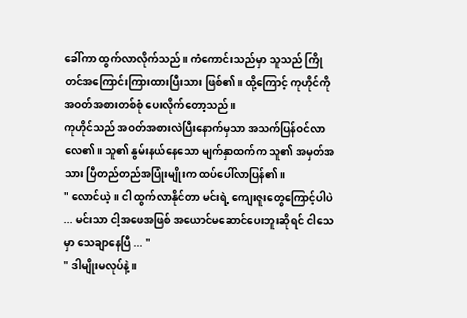ခေါ်ကာ ထွက်လာလိုက်သည်။ ကံကောင်းသည်မှာ သူသည် ကြိုတင်အကြောင်းကြားထားပြီးသား ဖြစ်၏။ ထို့ကြောင့် ကုဟိုင်ကို အဝတ်အစားတစ်စုံ ပေးလိုက်တော့သည်။
ကုဟိုင်သည် အဝတ်အစားလဲပြီးနောက်မှသာ အသက်ပြန်ဝင်လာလေ၏။ သူ၏ နွမ်းနယ်နေသော မျက်နှာထက်က သူ၏ အမှတ်အသား ပြီတည်တည်အပြုံးမျိုးက ထပ်ပေါ်လာပြန်၏။
" လောင်ယဲ့။ ငါ ထွက်လာနိုင်တာ မင်းရဲ့ ကျေးဇူးတွေကြောင့်ပါပဲ ... မင်းသာ ငါ့အဖေအဖြစ် အယောင်မဆောင်ပေးဘူးဆိုရင် ငါသေမှာ သေချာနေပြီ ... "
" ဒါမျိုးမလုပ်နဲ့။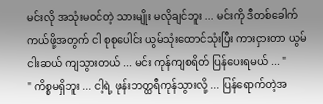မင်းလို အသုံးမဝင်တဲ့ သားမျိုး မလိုချင်ဘူး ... မင်းကို ဒီတစ်ခေါက်ကယ်ဖို့အတွက် ငါ စုစုပေါင်း ယွမ်သုံးထောင်သုံးပြီး ကားငှားတာ ယွမ်ငါးဆယ် ကျသွားတယ် ... မင်း ကုန်ကျစရိတ် ပြန်ပေးရမယ် ... "
" ကိစ္စမရှိဘူး ... ငါ့ရဲ့ ဖုန်းဘတ္ထရီကုန်သွားလို့ ... ပြန်ရောက်တဲ့အ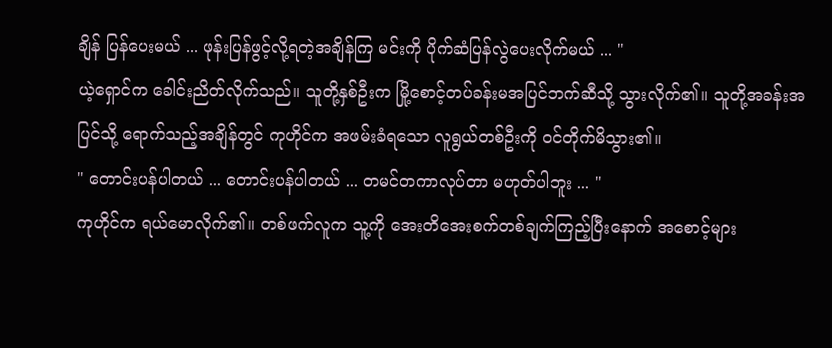ချိန် ပြန်ပေးမယ် ... ဖုန်းပြန်ဖွင့်လို့ရတဲ့အချိန်ကြ မင်းကို ပိုက်ဆံပြန်လွဲပေးလိုက်မယ် ... "
ယဲ့ရှောင်က ခေါင်းညိတ်လိုက်သည်။ သူတို့နှစ်ဦးက မြို့စောင့်တပ်ခန်းမအပြင်ဘက်ဆီသို့ သွားလိုက်၏။ သူတို့အခန်းအပြင်သို့ ရောက်သည့်အချိန်တွင် ကုဟိုင်က အဖမ်းခံရသော လူရွယ်တစ်ဦးကို ဝင်တိုက်မိသွား၏။
" တောင်းပန်ပါတယ် ... တောင်းပန်ပါတယ် ... တမင်တကာလုပ်တာ မဟုတ်ပါဘူး ... "
ကုဟိုင်က ရယ်မောလိုက်၏။ တစ်ဖက်လူက သူ့ကို အေးတိအေးစက်တစ်ချက်ကြည့်ပြီးနောက် အစောင့်များ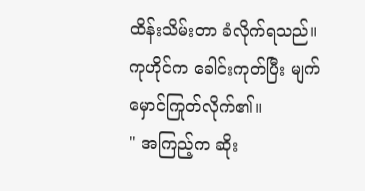ထိန်းသိမ်းတာ ခံလိုက်ရသည်။
ကုဟိုင်က ခေါင်းကုတ်ပြီး မျက်မှောင်ကြုတ်လိုက်၏။
" အကြည့်က ဆိုး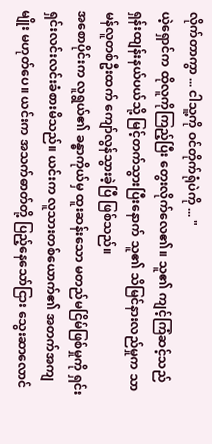လိုက်တာကွာ ... ငါသူ့ကို ဝင်တိုက်ရုံပဲကို ... "
ယဲ့ရှောင်က ထိုလူကိုကြည့်ပြီး တွေးလိုက်လေ၏။ သူ၏ ကျင့်ကြံဆင့်သည် ရှန်းထျန်းနယ်ပယ်သို့ မြင့်တက်သွားပြီးနောက် သူ၏ သိမြင်နားလည်မှုက သာမန်လူတစ်ဦးထက် ကျော်လွန်သွားခဲ့ပြီ ဖြစ်သည်။
အစောပိုင်းက လူရွယ်၏ ခန္ဓာကိုယ်မှ ထူးဆန်းသော မတည်မငြိမ်ဖြစ်မှုကို ရှင်းရှင်းလင်းလင်းခံစားမိသည်။ ယင်းက လူသားတစ်ယောက်၏ အတက်အကျမျိုး မဟုတ်ပေ။ ယင်းက အသက်ဓာတ်တို့ ပြည့်နေသော်ငြား သွေးဆာလောင်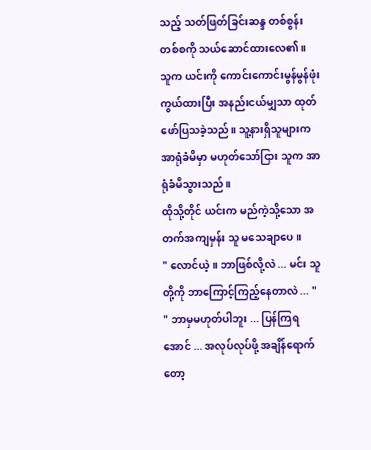သည့် သတ်ဖြတ်ခြင်းဆန္ဒ တစ်စွန်းတစ်စကို သယ်ဆောင်ထားလေ၏။
သူက ယင်းကို ကောင်းကောင်းမွန်မွန်ဖုံးကွယ်ထားပြီး အနည်းငယ်မျှသာ ထုတ်ဖော်ပြသခဲ့သည်။ သူ့နားရှိသူများက အာရုံခံမိမှာ မဟုတ်သော်ငြား သူက အာရုံခံမိသွားသည်။
ထိုသို့တိုင် ယင်းက မည်ကဲ့သို့သော အတက်အကျမှန်း သူ မသေချာပေ။
" လောင်ယဲ့။ ဘာဖြစ်လို့လဲ ... မင်း သူတို့ကို ဘာကြောင့်ကြည့်နေတာလဲ ... "
" ဘာမှမဟုတ်ပါဘူး ... ပြန်ကြရအောင် ... အလုပ်လုပ်ဖို့ အချိန်ရောက်တော့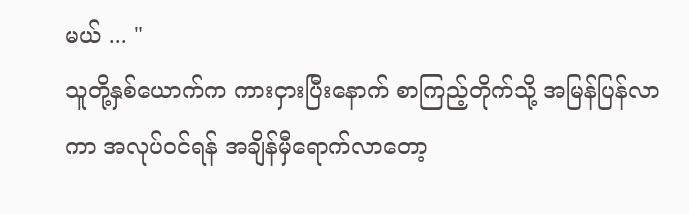မယ် ... "
သူတို့နှစ်ယောက်က ကားငှားပြီးနောက် စာကြည့်တိုက်သို့ အမြန်ပြန်လာကာ အလုပ်ဝင်ရန် အချိန်မှီရောက်လာတော့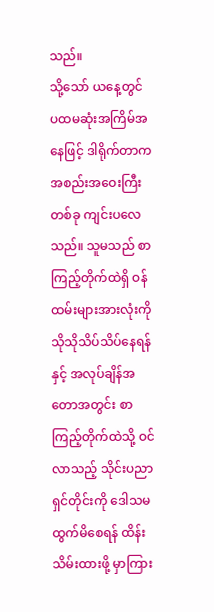သည်။
သို့သော် ယနေ့တွင် ပထမဆုံးအကြိမ်အနေဖြင့် ဒါရိုက်တာက အစည်းအဝေးကြီးတစ်ခု ကျင်းပလေသည်။ သူမသည် စာကြည့်တိုက်ထဲရှိ ဝန်ထမ်းများအားလုံးကို သိုသိုသိပ်သိပ်နေရန်နှင့် အလုပ်ချိန်အတောအတွင်း စာကြည့်တိုက်ထဲသို့ ဝင်လာသည့် သိုင်းပညာရှင်တိုင်းကို ဒေါသမထွက်မိစေရန် ထိန်းသိမ်းထားဖို့ မှာကြား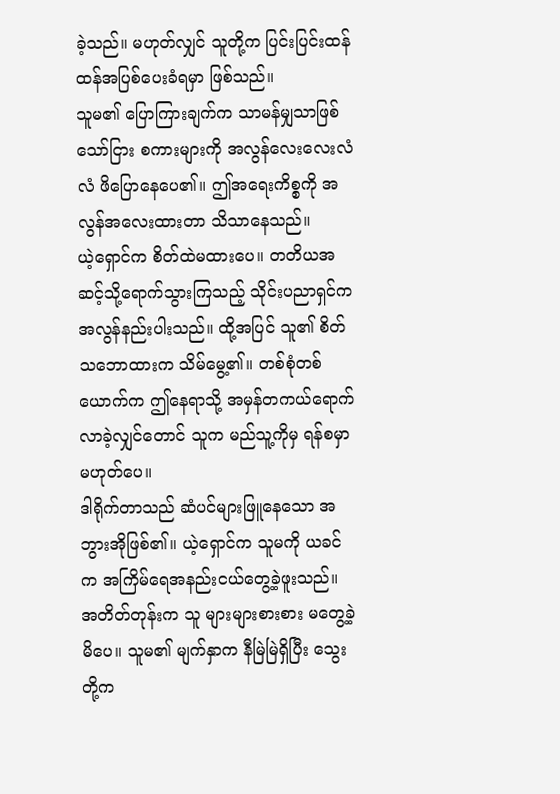ခဲ့သည်။ မဟုတ်လျှင် သူတို့က ပြင်းပြင်းထန်ထန်အပြစ်ပေးခံရမှာ ဖြစ်သည်။
သူမ၏ ပြောကြားချက်က သာမန်မျှသာဖြစ်သော်ငြား စကားများကို အလွန်လေးလေးလံလံ ဖိပြောနေပေ၏။ ဤအရေးကိစ္စကို အလွန်အလေးထားတာ သိသာနေသည်။
ယဲ့ရှောင်က စိတ်ထဲမထားပေ။ တတိယအဆင့်သို့ရောက်သွားကြသည့် သိုင်းပညာရှင်က အလွန်နည်းပါးသည်။ ထို့အပြင် သူ၏ စိတ်သဘောထားက သိမ်မွေ့၏။ တစ်စုံတစ်ယောက်က ဤနေရာသို့ အမှန်တကယ်ရောက်လာခဲ့လျှင်တောင် သူက မည်သူ့ကိုမှ ရန်စမှာ မဟုတ်ပေ။
ဒါရိုက်တာသည် ဆံပင်များဖြူနေသော အဘွားအိုဖြစ်၏။ ယဲ့ရှောင်က သူမကို ယခင်က အကြိမ်ရေအနည်းငယ်တွေ့ခဲ့ဖူးသည်။ အတိတ်တုန်းက သူ များများစားစား မတွေ့ခဲ့မိပေ။ သူမ၏ မျက်နှာက နီမြဲမြဲရှိပြီး သွေးတို့က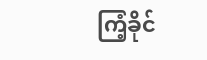ကြံ့ခိုင်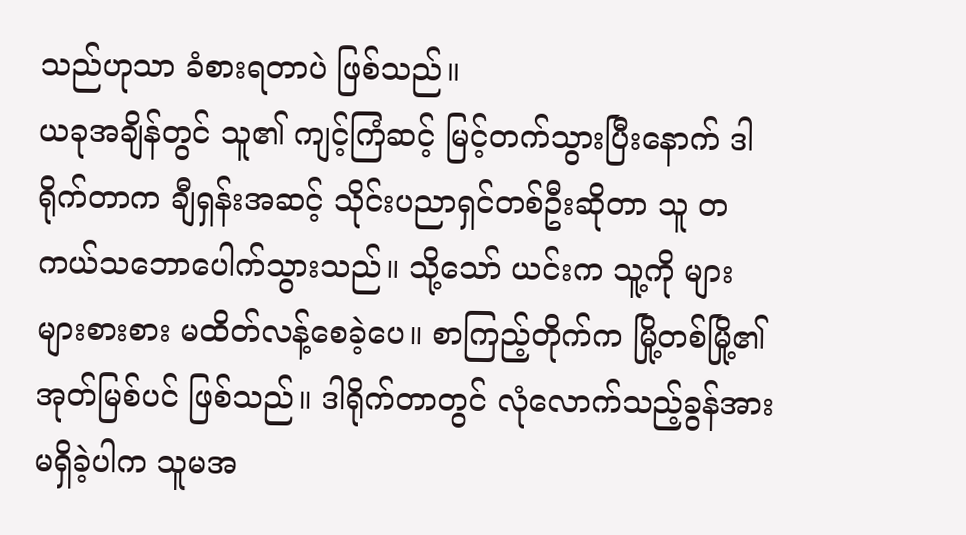သည်ဟုသာ ခံစားရတာပဲ ဖြစ်သည်။
ယခုအချိန်တွင် သူ၏ ကျင့်ကြံဆင့် မြင့်တက်သွားပြီးနောက် ဒါရိုက်တာက ချီရှန်းအဆင့် သိုင်းပညာရှင်တစ်ဦးဆိုတာ သူ တကယ်သဘောပေါက်သွားသည်။ သို့သော် ယင်းက သူ့ကို များများစားစား မထိတ်လန့်စေခဲ့ပေ။ စာကြည့်တိုက်က မြို့တစ်မြို့၏ အုတ်မြစ်ပင် ဖြစ်သည်။ ဒါရိုက်တာတွင် လုံလောက်သည့်ခွန်အား မရှိခဲ့ပါက သူမအ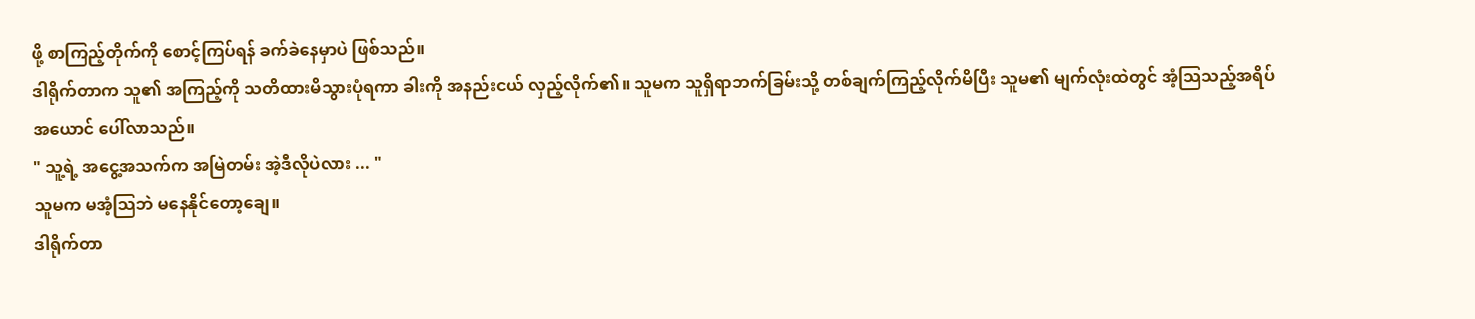ဖို့ စာကြည့်တိုက်ကို စောင့်ကြပ်ရန် ခက်ခဲနေမှာပဲ ဖြစ်သည်။
ဒါရိုက်တာက သူ၏ အကြည့်ကို သတိထားမိသွားပုံရကာ ခါးကို အနည်းငယ် လှည့်လိုက်၏။ သူမက သူရှိရာဘက်ခြမ်းသို့ တစ်ချက်ကြည့်လိုက်မိပြီး သူမ၏ မျက်လုံးထဲတွင် အံ့သြသည့်အရိပ်အယောင် ပေါ်လာသည်။
" သူ့ရဲ့ အငွေ့အသက်က အမြဲတမ်း အဲ့ဒီလိုပဲလား ... "
သူမက မအံ့သြဘဲ မနေနိုင်တော့ချေ။
ဒါရိုက်တာ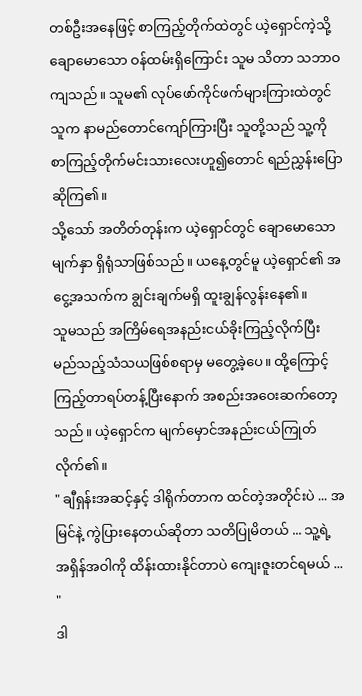တစ်ဦးအနေဖြင့် စာကြည့်တိုက်ထဲတွင် ယဲ့ရှောင်ကဲ့သို့ ချောမောသော ဝန်ထမ်းရှိကြောင်း သူမ သိတာ သဘာဝကျသည်။ သူမ၏ လုပ်ဖော်ကိုင်ဖက်များကြားထဲတွင် သူက နာမည်တောင်ကျော်ကြားပြီး သူတို့သည် သူ့ကို စာကြည့်တိုက်မင်းသားလေးဟူ၍တောင် ရည်ညွှန်းပြောဆိုကြ၏။
သို့သော် အတိတ်တုန်းက ယဲ့ရှောင်တွင် ချောမောသောမျက်နှာ ရှိရုံသာဖြစ်သည်။ ယနေ့တွင်မူ ယဲ့ရှောင်၏ အငွေ့အသက်က ချွင်းချက်မရှိ ထူးချွန်လွန်းနေ၏။
သူမသည် အကြိမ်ရေအနည်းငယ်ခိုးကြည့်လိုက်ပြီး မည်သည့်သံသယဖြစ်စရာမှ မတွေ့ခဲ့ပေ။ ထို့ကြောင့် ကြည့်တာရပ်တန့်ပြီးနောက် အစည်းအဝေးဆက်တော့သည်။ ယဲ့ရှောင်က မျက်မှောင်အနည်းငယ်ကြုတ်လိုက်၏။
" ချီရှန်းအဆင့်နှင့် ဒါရိုက်တာက ထင်တဲ့အတိုင်းပဲ ... အမြင်နဲ့ ကွဲပြားနေတယ်ဆိုတာ သတိပြုမိတယ် ... သူ့ရဲ့ အရှိန်အဝါကို ထိန်းထားနိုင်တာပဲ ကျေးဇူးတင်ရမယ် ... "
ဒါ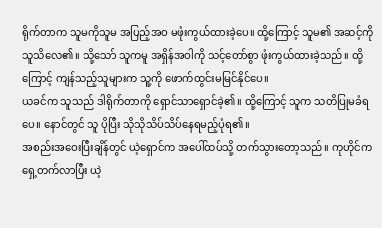ရိုက်တာက သူမကိုသူမ အပြည့်အဝ မဖုံးကွယ်ထားခဲ့ပေ။ ထို့ကြောင့် သူမ၏ အဆင့်ကို သူသိလေ၏။ သို့သော် သူကမူ အရှိန်အဝါကို သင့်တော်စွာ ဖုံးကွယ်ထားခဲ့သည်။ ထို့ကြောင့် ကျန်သည့်သူများက သူ့ကို ဖောက်ထွင်းမမြင်နိုင်ပေ။
ယခင်က သူသည် ဒါရိုက်တာကို ရှောင်သာရှောင်ခဲ့၏။ ထို့ကြောင့် သူက သတိပြုမခံရပေ။ နောင်တွင် သူ ပိုပြီး သိုသိုသိပ်သိပ်နေရမည့်ပုံရ၏။
အစည်းအဝေးပြီးချိန်တွင် ယဲ့ရှောင်က အပေါ်ထပ်သို့ တက်သွားတော့သည်။ ကုဟိုင်က ရှေ့တက်လာပြီး ယဲ့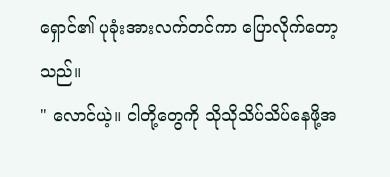ရှောင်၏ ပုခုံးအားလက်တင်ကာ ပြောလိုက်တော့သည်။
" လောင်ယဲ့။ ငါတို့တွေကို သိုသိုသိပ်သိပ်နေဖို့အ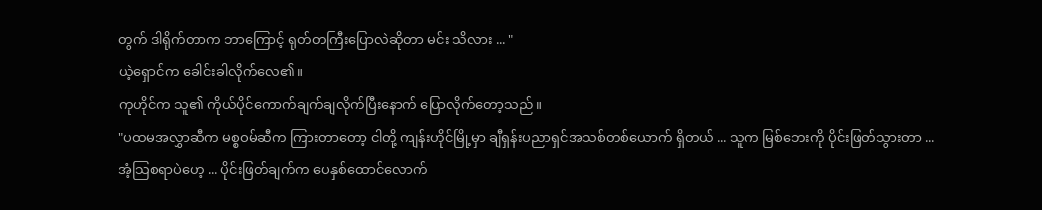တွက် ဒါရိုက်တာက ဘာကြောင့် ရုတ်တကြီးပြောလဲဆိုတာ မင်း သိလား ... "
ယဲ့ရှောင်က ခေါင်းခါလိုက်လေ၏။
ကုဟိုင်က သူ၏ ကိုယ်ပိုင်ကောက်ချက်ချလိုက်ပြီးနောက် ပြောလိုက်တော့သည်။
"ပထမအလွှာဆီက မစ္စဝမ်ဆီက ကြားတာတော့ ငါတို့ ကျန်းဟိုင်မြို့မှာ ချီရှန်းပညာရှင်အသစ်တစ်ယောက် ရှိတယ် ... သူက မြစ်ဘေးကို ပိုင်းဖြတ်သွားတာ ... အံ့သြစရာပဲဟေ့ ... ပိုင်းဖြတ်ချက်က ပေနှစ်ထောင်လောက်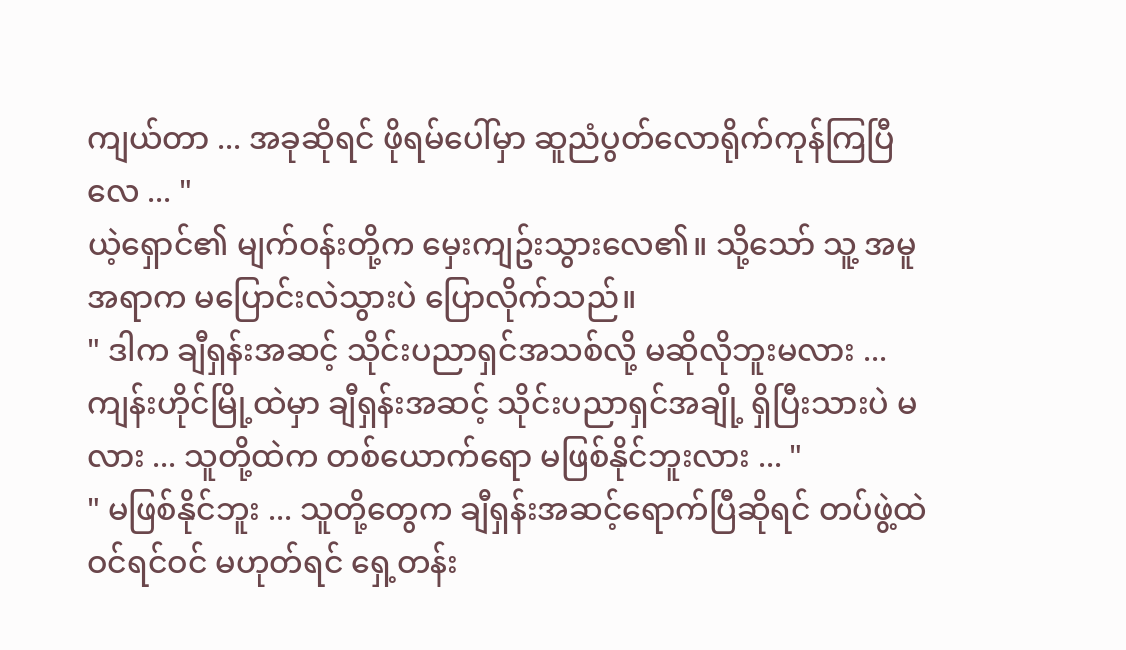ကျယ်တာ ... အခုဆိုရင် ဖိုရမ်ပေါ်မှာ ဆူညံပွတ်လောရိုက်ကုန်ကြပြီလေ ... "
ယဲ့ရှောင်၏ မျက်ဝန်းတို့က မှေးကျဥ်းသွားလေ၏။ သို့သော် သူ့ အမူအရာက မပြောင်းလဲသွားပဲ ပြောလိုက်သည်။
" ဒါက ချီရှန်းအဆင့် သိုင်းပညာရှင်အသစ်လို့ မဆိုလိုဘူးမလား ... ကျန်းဟိုင်မြို့ထဲမှာ ချီရှန်းအဆင့် သိုင်းပညာရှင်အချို့ ရှိပြီးသားပဲ မလား ... သူတို့ထဲက တစ်ယောက်ရော မဖြစ်နိုင်ဘူးလား ... "
" မဖြစ်နိုင်ဘူး ... သူတို့တွေက ချီရှန်းအဆင့်ရောက်ပြီဆိုရင် တပ်ဖွဲ့ထဲဝင်ရင်ဝင် မဟုတ်ရင် ရှေ့တန်း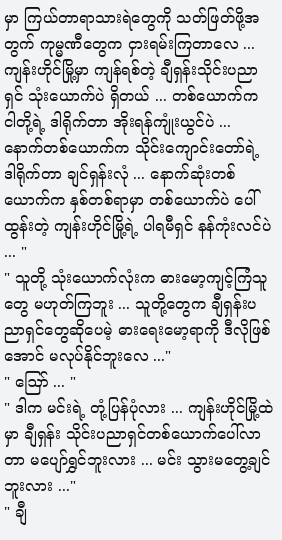မှာ ကြယ်တာရာသားရဲတွေကို သတ်ဖြတ်ဖို့အတွက် ကုမ္မဏီတွေက ငှားရမ်းကြတာလေ ... ကျန်းဟိုင်မြို့မှာ ကျန်ရစ်တဲ့ ချီရှန်းသိုင်းပညာရှင် သုံးယောက်ပဲ ရှိတယ် ... တစ်ယောက်က ငါတို့ရဲ့ ဒါရိုက်တာ အိုးရန်ကျုံးယွင်ပဲ ... နောက်တစ်ယောက်က သိုင်းကျောင်းတော်ရဲ့ ဒါရိုက်တာ ချင်ရှန်းလုံ ... နောက်ဆုံးတစ်ယောက်က နှစ်တစ်ရာမှာ တစ်ယောက်ပဲ ပေါ်ထွန်းတဲ့ ကျန်းဟိုင်မြို့ရဲ့ ပါရမီရှင် နန်ကုံးလင်ပဲ ... "
" သူတို့ သုံးယောက်လုံးက ဓားမော့ကျင့်ကြံသူတွေ မဟုတ်ကြဘူး ... သူတို့တွေက ချီရှန်းပညာရှင်တွေဆိုပေမဲ့ ဓားရေးမော့ရာကို ဒီလိုဖြစ်အောင် မလုပ်နိုင်ဘူးလေ ..."
" ဪ ... "
" ဒါက မင်းရဲ့ တုံ့ပြန်ပုံလား ... ကျန်းဟိုင်မြို့ထဲမှာ ချီရှန်း သိုင်းပညာရှင်တစ်ယောက်ပေါ်လာတာ မပျော်ရွှင်ဘူးလား ... မင်း သွားမတွေ့ချင်ဘူးလား ..."
" ချီ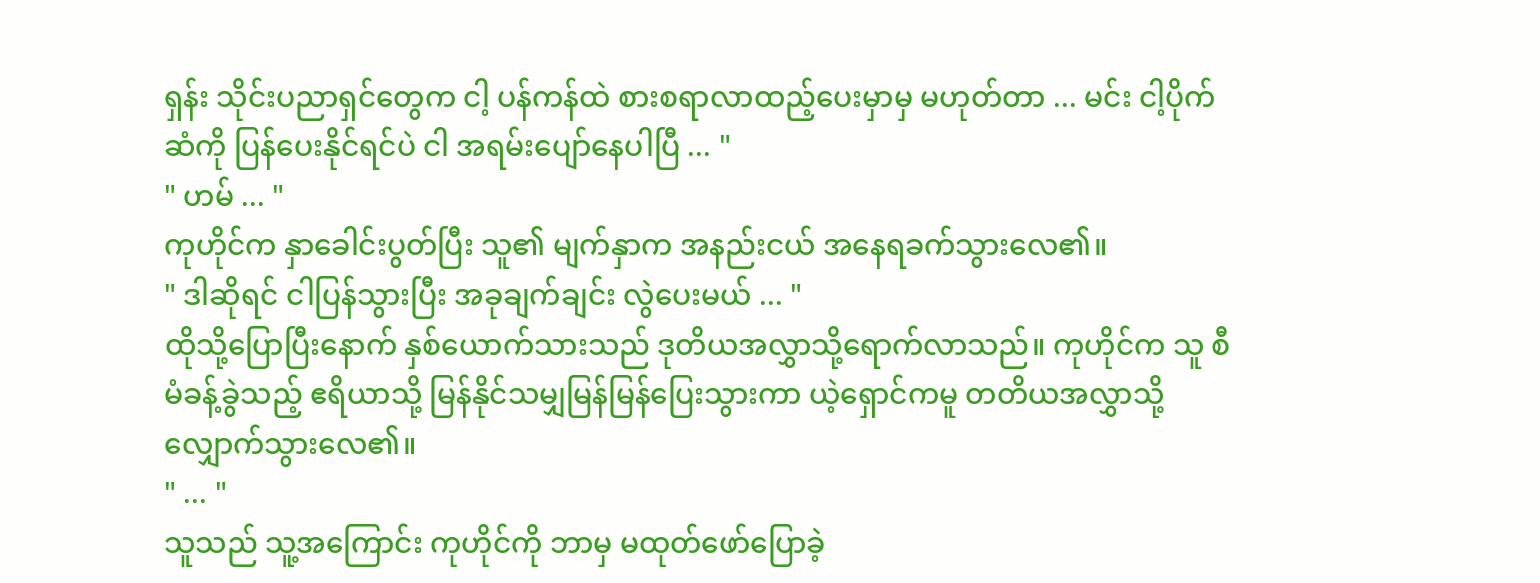ရှန်း သိုင်းပညာရှင်တွေက ငါ့ ပန်ကန်ထဲ စားစရာလာထည့်ပေးမှာမှ မဟုတ်တာ ... မင်း ငါ့ပိုက်ဆံကို ပြန်ပေးနိုင်ရင်ပဲ ငါ အရမ်းပျော်နေပါပြီ ... "
" ဟမ် ... "
ကုဟိုင်က နှာခေါင်းပွတ်ပြီး သူ၏ မျက်နှာက အနည်းငယ် အနေရခက်သွားလေ၏။
" ဒါဆိုရင် ငါပြန်သွားပြီး အခုချက်ချင်း လွဲပေးမယ် ... "
ထိုသို့ပြောပြီးနောက် နှစ်ယောက်သားသည် ဒုတိယအလွှာသို့ရောက်လာသည်။ ကုဟိုင်က သူ စီမံခန့်ခွဲသည့် ဧရိယာသို့ မြန်နိုင်သမျှမြန်မြန်ပြေးသွားကာ ယဲ့ရှောင်ကမူ တတိယအလွှာသို့ လျှောက်သွားလေ၏။
" ... "
သူသည် သူ့အကြောင်း ကုဟိုင်ကို ဘာမှ မထုတ်ဖော်ပြောခဲ့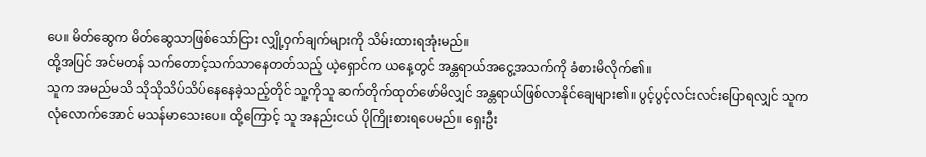ပေ။ မိတ်ဆွေက မိတ်ဆွေသာဖြစ်သော်ငြား လျှို့ဝှက်ချက်များကို သိမ်းထားရအုံးမည်။
ထို့အပြင် အင်မတန် သက်တောင့်သက်သာနေတတ်သည့် ယဲ့ရှောင်က ယနေ့တွင် အန္တရာယ်အငွေ့အသက်ကို ခံစားမိလိုက်၏။
သူက အမည်မသိ သိုသိုသိပ်သိပ်နေနေခဲ့သည့်တိုင် သူ့ကိုသူ ဆက်တိုက်ထုတ်ဖော်မိလျှင် အန္တရာယ်ဖြစ်လာနိုင်ချေများ၏။ ပွင့်ပွင့်လင်းလင်းပြောရလျှင် သူက လုံလောက်အောင် မသန်မာသေးပေ။ ထို့ကြောင့် သူ အနည်းငယ် ပိုကြိုးစားရပေမည်။ ရှေးဦး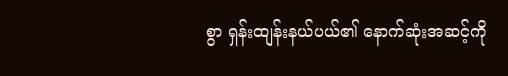စွာ ရှန်းထျန်းနယ်ပယ်၏ နောက်ဆုံးအဆင့်ကို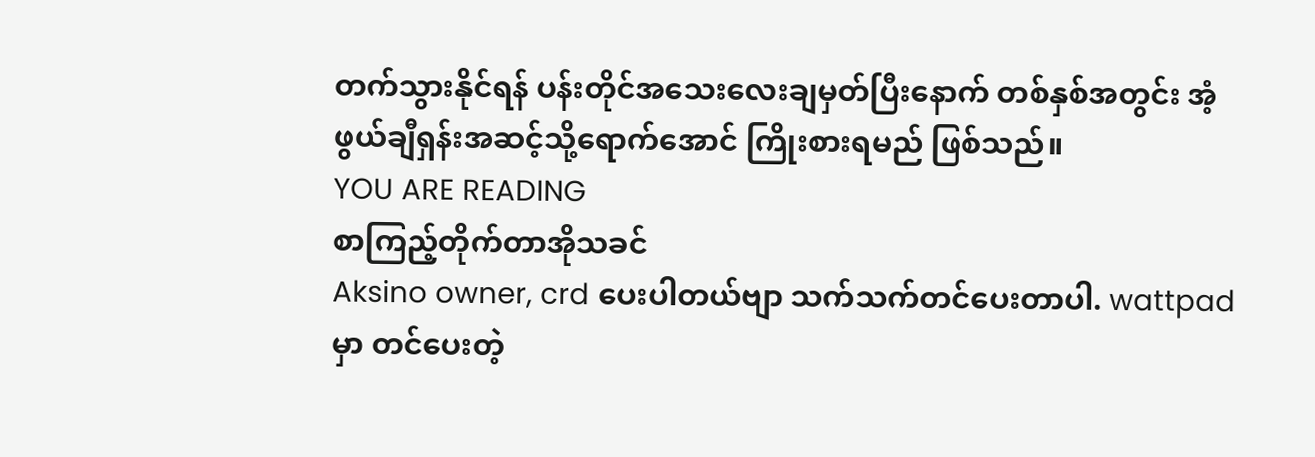တက်သွားနိုင်ရန် ပန်းတိုင်အသေးလေးချမှတ်ပြီးနောက် တစ်နှစ်အတွင်း အံ့ဖွယ်ချီရှန်းအဆင့်သို့ရောက်အောင် ကြိုးစားရမည် ဖြစ်သည်။
YOU ARE READING
စာကြည့်တိုက်တာအိုသခင်
Aksino owner, crd ပေးပါတယ်ဗျာ သက်သက်တင်ပေးတာပါ. wattpadမှာ တင်ပေးတဲ့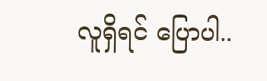လူရှိရင် ပြောပါ..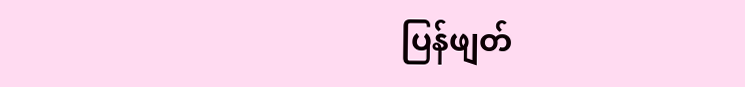ပြန်ဖျတ်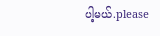ပါ့မယ်.please